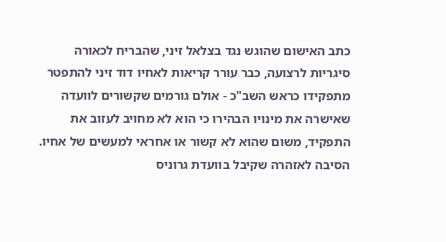כתב האישום שהוגש נגד בצלאל זיני, שהבריח לכאורה סיגריות לרצועה, כבר עורר קריאות לאחיו דוד זיני להתפטר מתפקידו כראש השב"כ - אולם גורמים שקשורים לוועדה שאישרה את מינויו הבהירו כי הוא לא מחויב לעזוב את התפקיד, משום שהוא לא קשור או אחראי למעשים של אחיו.
הסיבה לאזהרה שקיבל בוועדת גרוניס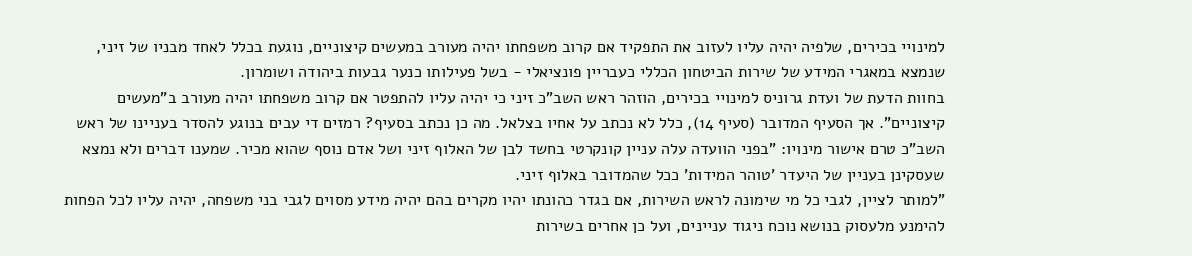למינויי בכירים, שלפיה יהיה עליו לעזוב את התפקיד אם קרוב משפחתו יהיה מעורב במעשים קיצוניים, נוגעת בכלל לאחד מבניו של זיני, שנמצא במאגרי המידע של שירות הביטחון הכללי כעבריין פונציאלי - בשל פעילותו כנער גבעות ביהודה ושומרון.
בחוות הדעת של ועדת גרוניס למינויי בכירים, הוזהר ראש השב"כ זיני כי יהיה עליו להתפטר אם קרוב משפחתו יהיה מעורב ב"מעשים קיצוניים". אך הסעיף המדובר (סעיף 14), כלל לא נכתב על אחיו בצלאל. מה כן נכתב בסעיף? רמזים די עבים בנוגע להסדר בעניינו של ראש השב"כ טרם אישור מינויו: "בפני הוועדה עלה עניין קונקרטי בחשד לבן של האלוף זיני ושל אדם נוסף שהוא מכיר. שמענו דברים ולא נמצא שעסקינן בעניין של היעדר 'טוהר המידות' ככל שהמדובר באלוף זיני.
"למותר לציין, לגבי כל מי שימונה לראש השירות, אם בגדר כהונתו יהיו מקרים בהם יהיה מידע מסוים לגבי בני משפחה, יהיה עליו לכל הפחות להימנע מלעסוק בנושא נוכח ניגוד עניינים, ועל כן אחרים בשירות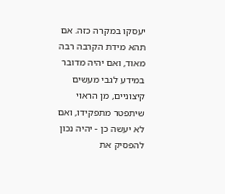יעסקו במקרה כזה. אם תהא מידת הקרבה רבה מאוד, ואם יהיה מדובר במידע לגבי מעשים קיצוניים, מן הראוי שיתפטר מתפקידו, ואם לא יעשה כן - יהיה נכון להפסיק את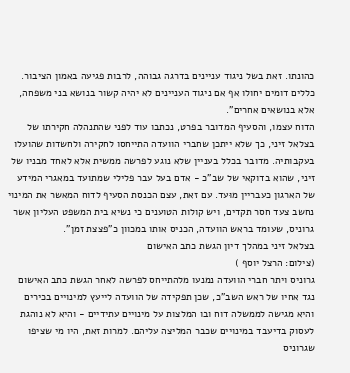כהונתו. זאת בשל ניגוד עניינים בדרגה גבוהה, לרבות פגיעה באמון הציבור. כללים דומים יחולו אף אם ניגוד העניינים לא יהיה קשור בנושא בני משפחה, אלא בנושאים אחרים".
הדוח עצמו, והסעיף המדובר בפרט, נכתבו עוד לפני שהתנהלה חקירתו של בצלאל זיני, כך שלא ייתכן שחברי הוועדה התייחסו לחקירה ולחשדות שהועלו בעקבותיה. מדובר בכלל בעניין שלא נוגע לפרשה ממשית אלא לאחד מבניו של זיני, שהוא בדוקאי של שב"כ - אדם בעל עבר פלילי שמתועד במאגרי המידע של הארגון כעבריין מוּעד. עם זאת, עצם הכנסת הסעיף לדוח המאשר את המינוי נחשב צעד חסר תקדים, ויש קולות הטוענים כי נשיא בית המשפט העליון אשר גרוניס, שעומד בראש הוועדה, הכניס אותו במכוון כ"פצצת זמן".
בצלאל זיני במהלך דיון הגשת כתב האישום
(צילום: הרצל יוסף )
גרוניס ויתר חברי הוועדה נמנעו מלהתייחס לפרשה לאחר הגשת כתב האישום נגד אחיו של ראש השב"כ, שכן תפקידה של הוועדה לייעץ למינויים בכירים והיא מגישה לממשלה דוח ובו המלצות על מינויים עתידיים - והיא לא נוהגת לעסוק בדיעבד במינויים שכבר המליצה עליהם. למרות זאת, היו מי שציפו שגרוניס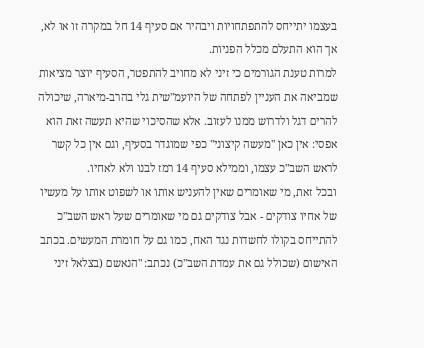בעצמו יתייחס להתפתחויות ויבהיר אם סעיף 14 חל במקרה זו או לא, אך הוא התעלם מכלל הפניות.
למרות טענת הגורמים כי זיני לא מחויב להתפטר, הסעיף יוצר מציאות שמביאה את העניין לפתחה של היועמ"שית גלי בהרב-מיארה, שיכולה להרים דגל ולדרוש ממנו לעזוב. אלא שהסיכוי שהיא תעשה זאת הוא אפסי: אין כאן "מעשה קיצוני" כפי שמוגדר בסעיף, וגם אין כל קשר לראש השב"כ עצמו, וממילא סעיף 14 רמז לבנו ולא לאחיו.
ובכל זאת, מי שאומרים שאין להעניש אותו או לשפוט אותו על מעשיו של אחיו צודקים - אבל צודקים גם מי שאומרים שעל ראש השב"כ להתייחס בקולו לחשדות נגד האח, כמו גם על חומרת המעשים. בכתב האישום (שכולל גם את עמדת השב"כ) נכתב: "הנאשם (בצלאל זיני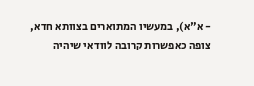- א"א), במעשיו המתוארים בצוותא חדא, צופה כאפשרות קרובה לוודאי שיהיה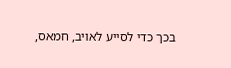בכך כדי לסייע לאויב, חמאס,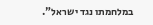במלחמתו נגד ישראל".